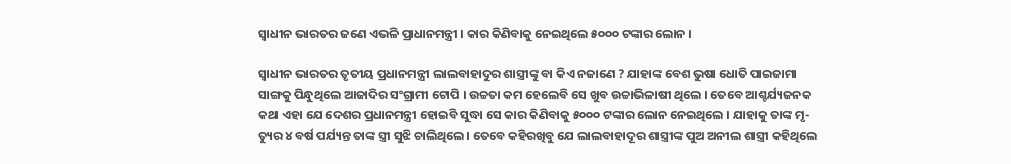ସ୍ୱାଧୀନ ଭାରତର ଜଣେ ଏଭଳି ପ୍ରାଧାନମନ୍ତ୍ରୀ । କାର କିଣିବାକୁ ନେଇଥିଲେ ୫୦୦୦ ଟଙ୍କାର ଲୋନ ।

ସ୍ୱାଧୀନ ଭାରତର ତୃତୀୟ ପ୍ରଧାନମନ୍ତ୍ରୀ ଲାଲବାହାଦୁର ଶାସ୍ତ୍ରୀଙ୍କୁ ବା କିଏ ନଜାଣେ ? ଯାହାଙ୍କ ବେଶ ଭୁଷା ଧୋତି ପାଇଜାମା ସାଙ୍ଗକୁ ପିନ୍ଧୁଥିଲେ ଆଜାଦିର ସଂଗ୍ରାମୀ ଟୋପି । ଉଚ୍ଚତା କମ ହେଲେବି ସେ ଖୁବ ଉଚ୍ଚାଭିଳାଷୀ ଥିଲେ । ତେବେ ଆଶ୍ଚର୍ଯ୍ୟଜନକ କଥା ଏହା ଯେ ଦେଶର ପ୍ରଧାନମନ୍ତ୍ରୀ ହୋଇବି ସୁଦ୍ଧା ସେ କାର କିଣିବାକୁ ୫୦୦୦ ଟଙ୍କାର ଲୋନ ନେଇଥିଲେ । ଯାହାକୁ ତାଙ୍କ ମୃ-ତ୍ୟୁର ୪ ବର୍ଷ ପର୍ଯ୍ୟନ୍ତ ତାଙ୍କ ସ୍ତ୍ରୀ ସୁଝି ଚାଲିଥିଲେ । ତେବେ କହିରଖିବୁ ଯେ ଲାଲବାହାଦୂର ଶାସ୍ତ୍ରୀଙ୍କ ପୁଅ ଅନୀଲ ଶାସ୍ତ୍ରୀ କହିଥିଲେ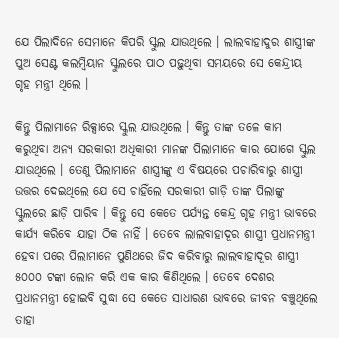ଯେ ପିଲାଦିନେ ସେମାନେ କିପରି ସ୍କୁଲ ଯାଉଥିଲେ । ଲାଲବାହାଦୁର ଶାସ୍ତ୍ରୀଙ୍କ ପୁଅ ସେଣ୍ଟ କଲମ୍ବିୟାନ ସ୍କୁଲରେ ପାଠ ପଢ଼ୁଥିବା ସମୟରେ ସେ କେନ୍ଦ୍ରୀୟ ଗୃହ ମନ୍ତ୍ରୀ ଥିଲେ ।

କିନ୍ତୁ ପିଲାମାନେ ରିକ୍ସାରେ ସ୍କୁଲ ଯାଉଥିଲେ । କିନ୍ତୁ ତାଙ୍କ ତଳେ କାମ କରୁଥିବା ଅନ୍ୟ ସରକାରୀ ଅଧିକାରୀ ମାନଙ୍କ ପିଲାମାନେ କାର ଯୋଗେ ସ୍କୁଲ ଯାଉଥିଲେ । ତେଣୁ ପିଲାମାନେ ଶାସ୍ତ୍ରୀଙ୍କୁ ଏ ବିଷୟରେ ପଚାରିବାରୁ ଶାସ୍ତ୍ରୀ ଉତ୍ତର ଦେଇଥିଲେ ଯେ ସେ ଚାହିଁଲେ ସରକାରୀ ଗାଡ଼ି ତାଙ୍କ ପିଲାଙ୍କୁ ସ୍କୁଲରେ ଛାଡ଼ି ପାରିବ । କିନ୍ତୁ ସେ କେତେ ପର୍ଯ୍ୟନ୍ତ କେନ୍ଦ୍ର ଗୃହ ମନ୍ତ୍ରୀ ଭାବରେ କାର୍ଯ୍ୟ କରିବେ ଯାହା ଠିକ ନାହିଁ । ତେବେ ଲାଲବାହାଦୂର ଶାସ୍ତ୍ରୀ ପ୍ରଧାନମନ୍ତ୍ରୀ ହେବା ପରେ ପିଲାମାନେ ପୁଣିଥରେ ଜିଦ କରିବାରୁ ଲାଲବାହାଦୂର ଶାସ୍ତ୍ରୀ ୫୦୦୦ ଟଙ୍କା ଲୋନ କରି ଏକ କାର କିଣିଥିଲେ । ତେବେ ଦେଶର ପ୍ରଧାନମନ୍ତ୍ରୀ ହୋଇବି ସୁଦ୍ଧା ସେ କେତେ ସାଧାରଣ ଭାବରେ ଜୀବନ ବଞ୍ଚୁଥିଲେ ତାହା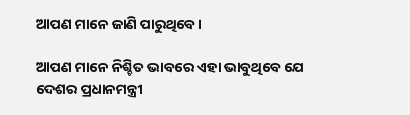ଆପଣ ମାନେ ଜାଣି ପାରୁଥିବେ ।

ଆପଣ ମାନେ ନିଶ୍ଚିତ ଭାବରେ ଏହା ଭାବୁଥିବେ ଯେ ଦେଶର ପ୍ରଧାନମନ୍ତ୍ରୀ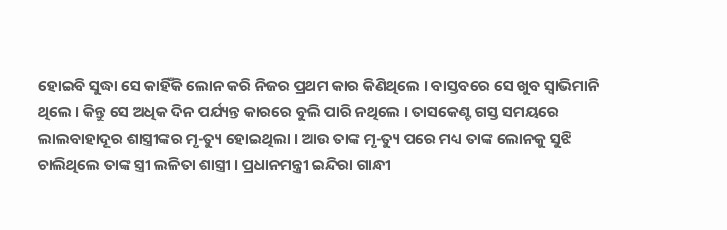ହୋଇବି ସୁଦ୍ଧା ସେ କାହିଁକି ଲୋନ କରି ନିଜର ପ୍ରଥମ କାର କିଣିଥିଲେ । ବାସ୍ତବରେ ସେ ଖୁବ ସ୍ୱାଭିମାନି ଥିଲେ । କିନ୍ତୁ ସେ ଅଧିକ ଦିନ ପର୍ଯ୍ୟନ୍ତ କାରରେ ବୁଲି ପାରି ନଥିଲେ । ତାସକେଣ୍ଟ ଗସ୍ତ ସମୟରେ ଲାଲବାହାଦୂର ଶାସ୍ତ୍ରୀଙ୍କର ମୃ-ତ୍ୟୁ ହୋଇଥିଲା । ଆଉ ତାଙ୍କ ମୃ-ତ୍ୟୁ ପରେ ମଧ୍ୟ ତାଙ୍କ ଲୋନକୁ ସୁଝି ଚାଲିଥିଲେ ତାଙ୍କ ସ୍ତ୍ରୀ ଲଳିତା ଶାସ୍ତ୍ରୀ । ପ୍ରଧାନମନ୍ତ୍ରୀ ଇନ୍ଦିରା ଗାନ୍ଧୀ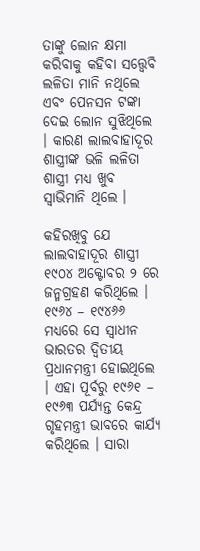ତାଙ୍କୁ ଲୋନ କ୍ଷମା କରିବାକୁ କହିବା ସତ୍ତ୍ୱେବି ଲଳିତା ମାନି ନଥିଲେ ଏବଂ ପେନସନ ଟଙ୍କା ଦେଇ ଲୋନ ସୁଝିଥିଲେ । କାରଣ ଲାଲବାହାଦୂର ଶାସ୍ତ୍ରୀଙ୍କ ଭଳି ଲଳିତା ଶାସ୍ତ୍ରୀ ମଧ୍ୟ ଖୁବ ସ୍ୱାଭିମାନି ଥିଲେ ।

କହିରଖିବୁ ଯେ ଲାଲବାହାଦୂର ଶାସ୍ତ୍ରୀ ୧୯୦୪ ଅକ୍ଟୋବର ୨ ରେ ଜନ୍ମଗ୍ରହଣ କରିଥିଲେ । ୧୯୬୪ – ୧୯୪୬୬ ମଧ୍ୟରେ ସେ ସ୍ୱାଧୀନ ଭାରତର ଦ୍ଵିତୀୟ ପ୍ରଧାନମନ୍ତ୍ରୀ ହୋଇଥିଲେ । ଏହା ପୂର୍ବରୁ ୧୯୬୧ – ୧୯୬୩ ପର୍ଯ୍ୟନ୍ତ କେନ୍ଦ୍ର ଗୃହମନ୍ତ୍ରୀ ଭାବରେ କାର୍ଯ୍ୟ କରିଥିଲେ । ସାରା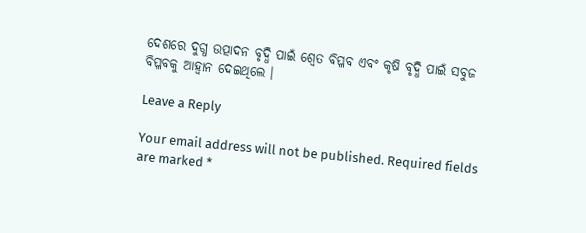ଦେଶରେ ଦୁଗ୍ଧ ଉତ୍ପାଦନ ବୃଦ୍ଧି ପାଇଁ ଶ୍ୱେତ ବିପ୍ଳବ ଏବଂ କୃଷି ବୃଦ୍ଧି ପାଇଁ ସବୁଜ ବିପ୍ଳବକୁ ଆହ୍ୱାନ ଦେଇଥିଲେ ।

Leave a Reply

Your email address will not be published. Required fields are marked *